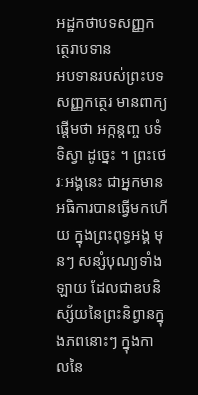អដ្ឋកថាបទសញ្ញកត្ថេរាបទាន
អបទានរបស់ព្រះបទសញ្ញកត្ថេរ មានពាក្យផ្តើមថា អក្កន្តញ្ច បទំ ទិស្វា ដូច្នេះ ។ ព្រះថេរៈអង្គនេះ ជាអ្នកមានអធិការបានធ្វើមកហើយ ក្នុងព្រះពុទ្ធអង្គ មុនៗ សន្សំបុណ្យទាំងឡាយ ដែលជាឧបនិស្ស័យនៃព្រះនិព្វានក្នុងភពនោះៗ ក្នុងកាលនៃ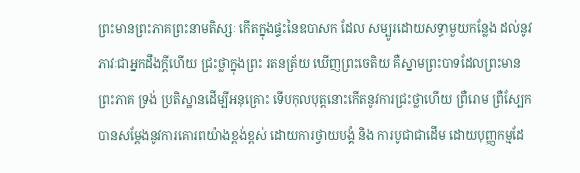ព្រះមានព្រះភាគព្រះនាមតិស្សៈ កើតក្នុងផ្ទះនៃឧបាសក ដែល សម្បូរដោយសទ្ធាមួយកន្លែង ដល់នូវភាវៈជាអ្នកដឹងក្តីហើយ ជ្រះថ្លាក្នុងព្រះ រតនត្រ័យ ឃើញព្រះចេតិយ គឺស្នាមព្រះបាទដែលព្រះមានព្រះភាគ ទ្រង់ ប្រតិស្ឋានដើម្បីអនុគ្រោះ ទើបកុលបុត្តនោះកើតនូវការជ្រះថ្លាហើយ ព្រឺរោម ព្រឺស្បែក បានសម្តែងនូវការគោរពយ៉ាងខ្ពង់ខ្ពស់ ដោយការថ្វាយបង្គំ និង ការបូជាជាដើម ដោយបុញ្ញកម្មដែ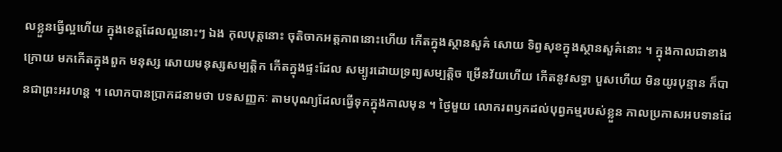លខ្លួនធ្វើល្អហើយ ក្នុងខេត្តដែលល្អនោះៗ ឯង កុលបុត្តនោះ ចុតិចាកអត្តភាពនោះហើយ កើតក្នុងស្ថានសួគ៌ សោយ ទិព្វសុខក្នុងស្ថានសួគ៌នោះ ។ ក្នុងកាលជាខាងក្រោយ មកកើតក្នុងពួក មនុស្ស សោយមនុស្សសម្បត្តិក កើតក្នុងផ្ទះដែល សម្បូរដោយទ្រព្យសម្បត្តិច ម្រើនវ័យហើយ កើតនូវសទ្ធា បួសហើយ មិនយូរបុន្មាន ក៏បានជាព្រះអរហន្ត ។ លោកបានប្រាកដនាមថា បទសញ្ញកៈ តាមបុណ្យដែលធ្វើទុកក្នុងកាលមុន ។ ថ្ងៃមួយ លោករពឫកដល់បុព្វកម្មរបស់ខ្លួន កាលប្រកាសអបទានដែ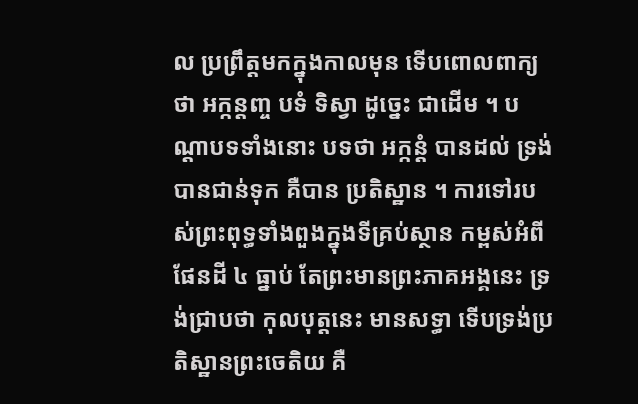ល ប្រព្រឹត្តមកក្នុងកាលមុន ទើបពោលពាក្យថា អក្កន្តញ្ច បទំ ទិស្វា ដូច្នេះ ជាដើម ។ បណ្តាបទទាំងនោះ បទថា អក្កន្តំ បានដល់ ទ្រង់បានជាន់ទុក គឺបាន ប្រតិស្ឋាន ។ ការទៅរបស់ព្រះពុទ្ធទាំងពួងក្នុងទីគ្រប់ស្ថាន កម្ពស់អំពីផែនដី ៤ ធ្នាប់ តែព្រះមានព្រះភាគអង្គនេះ ទ្រង់ជ្រាបថា កុលបុត្តនេះ មានសទ្ធា ទើបទ្រង់ប្រតិស្ឋានព្រះចេតិយ គឺ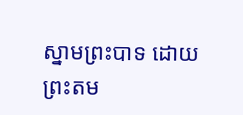ស្នាមព្រះបាទ ដោយព្រះតម